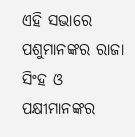ଏହି ସଭାରେ ପଶୁମାନଙ୍କର ରାଜା ସିଂହ ଓ ପକ୍ଷୀମାନଙ୍କର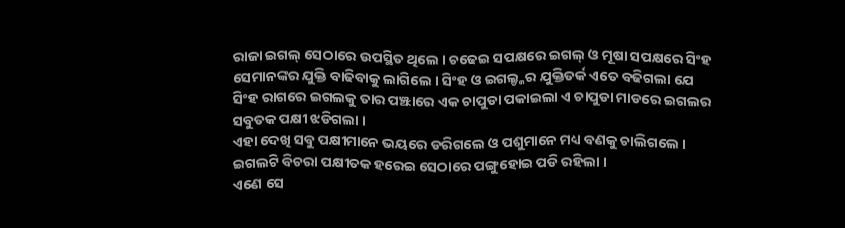ରାଜା ଇଗଲ୍ ସେଠାରେ ଉପସ୍ଥିତ ଥିଲେ । ଚଢେଇ ସପକ୍ଷରେ ଇଗଲ୍ ଓ ମୂଷା ସପକ୍ଷରେ ସିଂହ ସେମାନଙ୍କର ଯୁକ୍ତି ବାଢିବାକୁ ଲାଗିଲେ । ସିଂହ ଓ ଇଗଲ୍ଙ୍କର ଯୁକ୍ତିତର୍କ ଏତେ ବଢିଗଲା ଯେ ସିଂହ ରାଗରେ ଇଗଲକୁ ତାର ପଞ୍ଝାରେ ଏକ ଚାପୁଡା ପକାଇଲା ଏ ଚାପୁଡା ମାଡରେ ଇଗଲର ସବୁତକ ପକ୍ଷୀ ଝଡିଗଲା ।
ଏହା ଦେଖି ସବୁ ପକ୍ଷୀମାନେ ଭୟରେ ଡରିଗଲେ ଓ ପଶୁମାନେ ମଧ୍ୟ ବଣକୁ ଚାଲିଗଲେ । ଇଗଲଟି ବିଚରା ପକ୍ଷୀତକ ହରେଇ ସେଠାରେ ପଙ୍ଗୁହୋଇ ପଡି ରହିଲା ।
ଏଣେ ସେ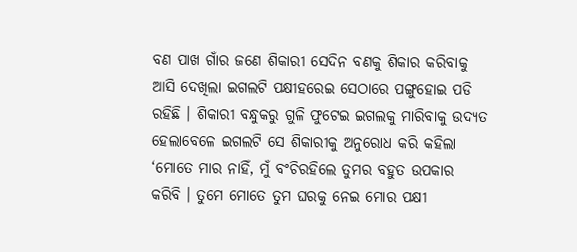ବଣ ପାଖ ଗାଁର ଜଣେ ଶିକାରୀ ସେଦିନ ବଣକୁ ଶିକାର କରିବାକୁ ଆସି ଦେଖିଲା ଇଗଲଟି ପକ୍ଷୀହରେଇ ସେଠାରେ ପଙ୍ଗୁହୋଇ ପଡି ରହିଛି । ଶିକାରୀ ବନ୍ଧୁକରୁ ଗୁଳି ଫୁଟେଇ ଇଗଲକୁ ମାରିବାକୁ ଉଦ୍ୟତ ହେଲାବେଳେ ଇଗଲଟି ସେ ଶିକାରୀକୁ ଅନୁରୋଧ କରି କହିଲା ‘ମୋତେ ମାର ନାହିଁ, ମୁଁ ବଂଚିରହିଲେ ତୁମର ବହୁତ ଉପକାର କରିବି । ତୁମେ ମୋତେ ତୁମ ଘରକୁ ନେଇ ମୋର ପକ୍ଷୀ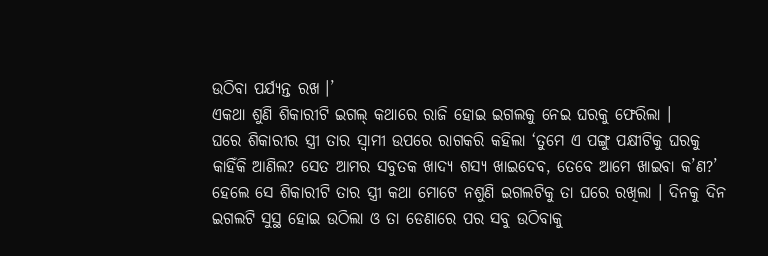ଉଠିବା ପର୍ଯ୍ୟନ୍ତ ରଖ ।’
ଏକଥା ଶୁଣି ଶିକାରୀଟି ଇଗଲ୍ କଥାରେ ରାଜି ହୋଇ ଇଗଲକୁ ନେଇ ଘରକୁ ଫେରିଲା ।
ଘରେ ଶିକାରୀର ସ୍ତ୍ରୀ ତାର ସ୍ୱାମୀ ଉପରେ ରାଗକରି କହିଲା ‘ତୁମେ ଏ ପଙ୍ଗୁ ପକ୍ଷୀଟିକୁ ଘରକୁ କାହିଁକି ଆଣିଲ? ସେତ ଆମର ସବୁତକ ଖାଦ୍ୟ ଶସ୍ୟ ଖାଇଦେବ, ତେବେ ଆମେ ଖାଇବା କ’ଣ?’
ହେଲେ ସେ ଶିକାରୀଟି ତାର ସ୍ତ୍ରୀ କଥା ମୋଟେ ନଶୁଣି ଇଗଲଟିକୁ ତା ଘରେ ରଖିଲା । ଦିନକୁ ଦିନ ଇଗଲଟି ସୁସ୍ଥ ହୋଇ ଉଠିଲା ଓ ତା ଡେଣାରେ ପର ସବୁ ଉଠିବାକୁ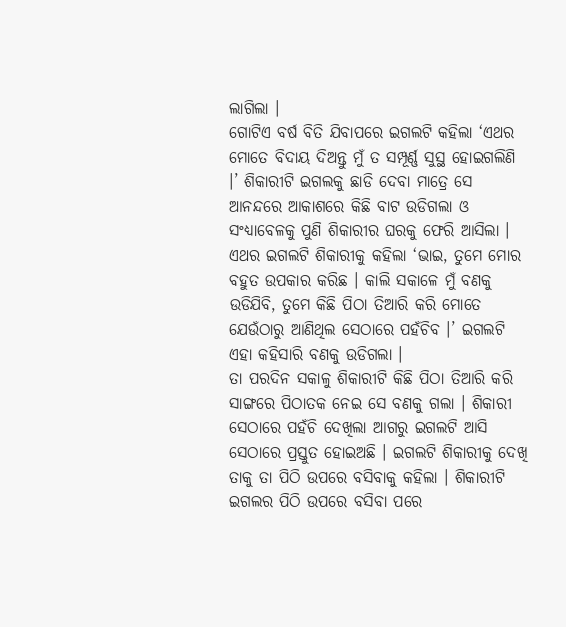ଲାଗିଲା ।
ଗୋଟିଏ ବର୍ଷ ବିତି ଯିବାପରେ ଇଗଲଟି କହିଲା ‘ଏଥର ମୋତେ ବିଦାୟ ଦିଅନ୍ତୁ ମୁଁ ତ ସମ୍ପୂର୍ଣ୍ଣ ସୁସ୍ଥ ହୋଇଗଲିଣି ।’ ଶିକାରୀଟି ଇଗଲକୁ ଛାଡି ଦେବା ମାତ୍ରେ ସେ ଆନନ୍ଦରେ ଆକାଶରେ କିଛି ବାଟ ଉଡିଗଲା ଓ ସଂଧ୍ୟାବେଳକୁ ପୁଣି ଶିକାରୀର ଘରକୁ ଫେରି ଆସିଲା ।
ଏଥର ଇଗଲଟି ଶିକାରୀକୁ କହିଲା ‘ଭାଇ, ତୁମେ ମୋର ବହୁତ ଉପକାର କରିଛ । କାଲି ସକାଳେ ମୁଁ ବଣକୁ ଉଡିଯିବି, ତୁମେ କିଛି ପିଠା ତିଆରି କରି ମୋତେ ଯେଉଁଠାରୁ ଆଣିଥିଲ ସେଠାରେ ପହଁଚିବ ।’ ଇଗଲଟି ଏହା କହିସାରି ବଣକୁ ଉଡିଗଲା ।
ତା ପରଦିନ ସକାଳୁ ଶିକାରୀଟି କିଛି ପିଠା ତିଆରି କରି ସାଙ୍ଗରେ ପିଠାତକ ନେଇ ସେ ବଣକୁ ଗଲା । ଶିକାରୀ ସେଠାରେ ପହଁଚି ଦେଖିଲା ଆଗରୁ ଇଗଲଟି ଆସି ସେଠାରେ ପ୍ରସ୍ତୁତ ହୋଇଅଛି । ଇଗଲଟି ଶିକାରୀକୁ ଦେଖି ତାକୁ ତା ପିଠି ଉପରେ ବସିବାକୁ କହିଲା । ଶିକାରୀଟି ଇଗଲର ପିଠି ଉପରେ ବସିବା ପରେ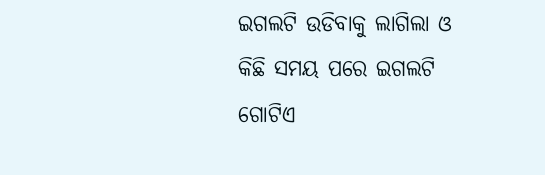ଇଗଲଟି ଉଡିବାକୁ ଲାଗିଲା ଓ କିଛି ସମୟ ପରେ ଇଗଲଟି ଗୋଟିଏ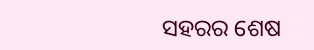ସହରର ଶେଷ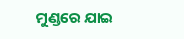ମୁଣ୍ଡରେ ଯାଇ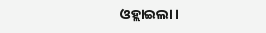ଓହ୍ଲାଇଲା ।